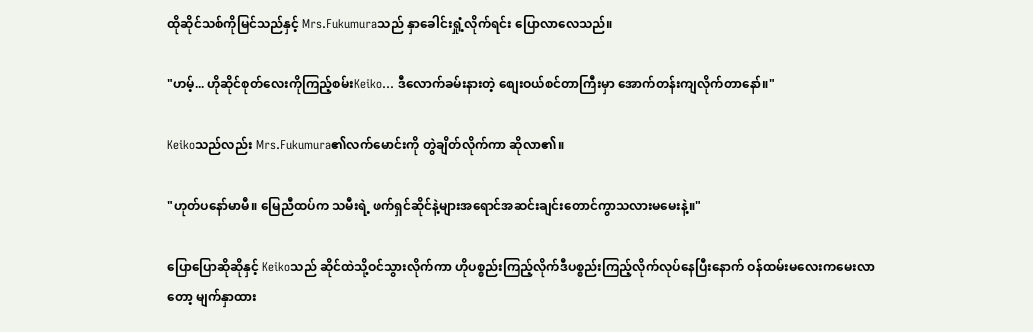ထိုဆိုင်သစ်ကိုမြင်သည်နှင့် Mrs.Fukumuraသည် နှာခေါင်းရှုံ့လိုက်ရင်း ပြောလာလေသည်။

"ဟမ့်... ဟိုဆိုင်စုတ်လေးကိုကြည့်စမ်းKeiko... ဒီလောက်ခမ်းနားတဲ့ စျေးဝယ်စင်တာကြီးမှာ အောက်တန်းကျလိုက်တာနော်။"

Keikoသည်လည်း Mrs.Fukumura၏လက်မောင်းကို တွဲချိတ်လိုက်ကာ ဆိုလာ၏။

"ဟုတ်ပနော်မာမီ။ မြေညီထပ်က သမီးရဲ့ ဖက်ရှင်ဆိုင်နဲ့များအရောင်အဆင်းချင်းတောင်ကွာသလားမမေးနဲ့။"

ပြောပြောဆိုဆိုနှင့် Keikoသည် ဆိုင်ထဲသို့ဝင်သွားလိုက်ကာ ဟိုပစ္စည်းကြည့်လိုက်ဒီပစ္စည်းကြည့်လိုက်လုပ်နေပြီးနောက် ဝန်ထမ်းမလေးကမေးလာတော့ မျက်နှာထား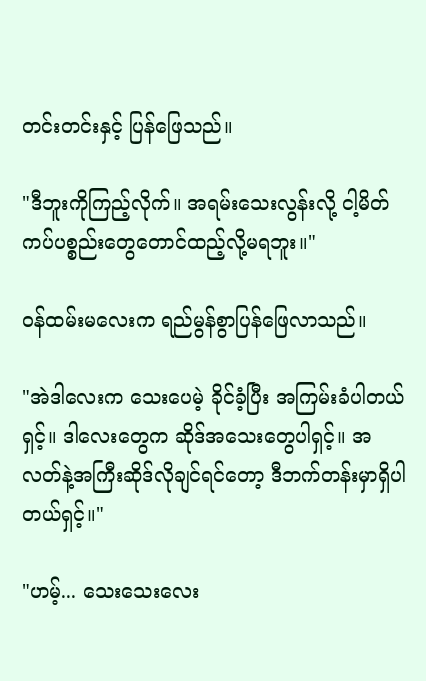တင်းတင်းနှင့် ပြန်ဖြေသည်။

"ဒီဘူးကိုကြည့်လိုက်။ အရမ်းသေးလွန်းလို့ ငါ့မိတ်ကပ်ပစ္စည်းတွေတောင်ထည့်လို့မရဘူး။"

ဝန်ထမ်းမလေးက ရည်မွန်စွာပြန်ဖြေလာသည်။

"အဲဒါလေးက သေးပေမဲ့ ခိုင်ခံ့ပြီး အကြမ်းခံပါတယ်ရှင့်။ ဒါလေးတွေက ဆိုဒ်အသေးတွေပါရှင့်။ အလတ်နဲ့အကြီးဆိုဒ်လိုချင်ရင်တော့ ဒီဘက်တန်းမှာရှိပါတယ်ရှင့်။"

"ဟမ့်... သေးသေးလေး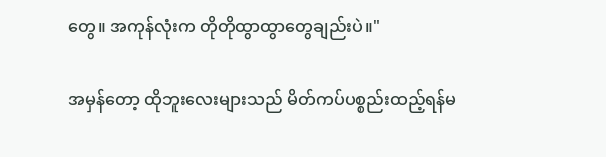တွေ။ အကုန်လုံးက တိုတိုထွာထွာတွေချည်းပဲ။"

အမှန်တော့ ထိုဘူးလေးများသည် မိတ်ကပ်ပစ္စည်းထည့်ရန်မ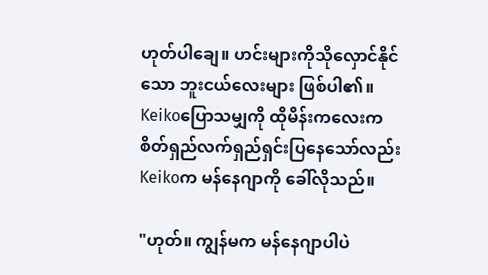ဟုတ်ပါချေ။ ဟင်းများကိုသိုလှောင်နိုင်သော ဘူးငယ်လေးများ ဖြစ်ပါ၏။ Keikoပြောသမျှကို ထိုမိန်းကလေးက စိတ်ရှည်လက်ရှည်ရှင်းပြနေသော်လည်း Keikoက မန်နေဂျာကို ခေါ်လိုသည်။

"ဟုတ်။ ကျွန်မက မန်နေဂျာပါပဲ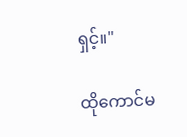ရှင့်။"

ထိုကောင်မ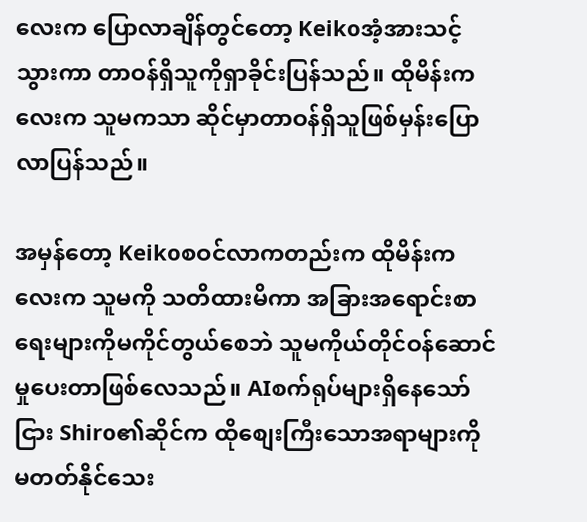လေးက ပြောလာချိန်တွင်တော့ Keikoအံ့အားသင့်သွားကာ တာဝန်ရှိသူကိုရှာခိုင်းပြန်သည်။ ထိုမိန်းကလေးက သူမကသာ ဆိုင်မှာတာဝန်ရှိသူဖြစ်မှန်းပြောလာပြန်သည်။

အမှန်တော့ Keikoစဝင်လာကတည်းက ထိုမိန်းကလေးက သူမကို သတိထားမိကာ အခြားအရောင်းစာရေးများကိုမကိုင်တွယ်စေဘဲ သူမကိုယ်တိုင်ဝန်ဆောင်မှုပေးတာဖြစ်လေသည်။ AIစက်ရုပ်များရှိနေသော်ငြား Shiro၏ဆိုင်က ထိုစျေးကြီးသောအရာများကို မတတ်နိုင်သေး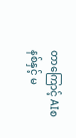တာကြောင့် AIစနစ်နှင့် မ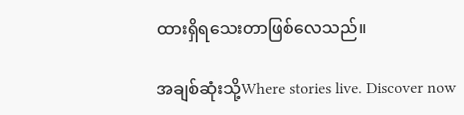ထားရှိရသေးတာဖြစ်လေသည်။

အချစ်ဆုံးသို့Where stories live. Discover now